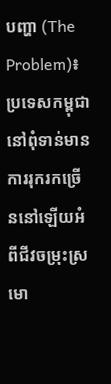បញ្ហា (The Problem)៖ ប្រទេសកម្ពុជានៅពុំទាន់មានការរុករកច្រើននៅឡើយអំពីជីវចម្រុះស្រមោ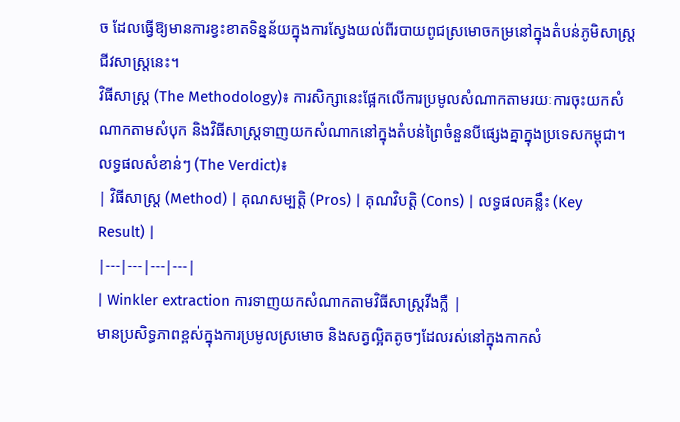ច ដែលធ្វើឱ្យមានការខ្វះខាតទិន្នន័យក្នុងការស្វែងយល់ពីរបាយពូជស្រមោចកម្រនៅក្នុងតំបន់ភូមិសាស្ត្រជីវសាស្ត្រនេះ។
វិធីសាស្ត្រ (The Methodology)៖ ការសិក្សានេះផ្អែកលើការប្រមូលសំណាកតាមរយៈការចុះយកសំណាកតាមសំបុក និងវិធីសាស្ត្រទាញយកសំណាកនៅក្នុងតំបន់ព្រៃចំនួនបីផ្សេងគ្នាក្នុងប្រទេសកម្ពុជា។
លទ្ធផលសំខាន់ៗ (The Verdict)៖
| វិធីសាស្ត្រ (Method) | គុណសម្បត្តិ (Pros) | គុណវិបត្តិ (Cons) | លទ្ធផលគន្លឹះ (Key Result) |
|---|---|---|---|
| Winkler extraction ការទាញយកសំណាកតាមវិធីសាស្ត្រវីងក្លឺ |
មានប្រសិទ្ធភាពខ្ពស់ក្នុងការប្រមូលស្រមោច និងសត្វល្អិតតូចៗដែលរស់នៅក្នុងកាកសំ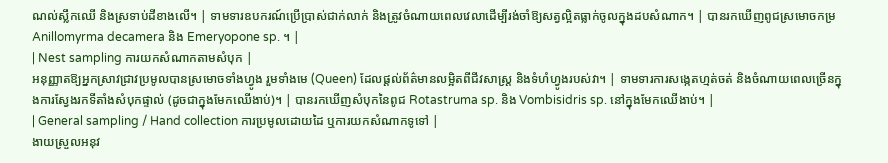ណល់ស្លឹកឈើ និងស្រទាប់ដីខាងលើ។ | ទាមទារឧបករណ៍ប្រើប្រាស់ជាក់លាក់ និងត្រូវចំណាយពេលវេលាដើម្បីរង់ចាំឱ្យសត្វល្អិតធ្លាក់ចូលក្នុងដបសំណាក។ | បានរកឃើញពូជស្រមោចកម្រ Anillomyrma decamera និង Emeryopone sp. ។ |
| Nest sampling ការយកសំណាកតាមសំបុក |
អនុញ្ញាតឱ្យអ្នកស្រាវជ្រាវប្រមូលបានស្រមោចទាំងហ្វូង រួមទាំងមេ (Queen) ដែលផ្តល់ព័ត៌មានលម្អិតពីជីវសាស្ត្រ និងទំហំហ្វូងរបស់វា។ | ទាមទារការសង្កេតហ្មត់ចត់ និងចំណាយពេលច្រើនក្នុងការស្វែងរកទីតាំងសំបុកផ្ទាល់ (ដូចជាក្នុងមែកឈើងាប់)។ | បានរកឃើញសំបុកនៃពូជ Rotastruma sp. និង Vombisidris sp. នៅក្នុងមែកឈើងាប់។ |
| General sampling / Hand collection ការប្រមូលដោយដៃ ឬការយកសំណាកទូទៅ |
ងាយស្រួលអនុវ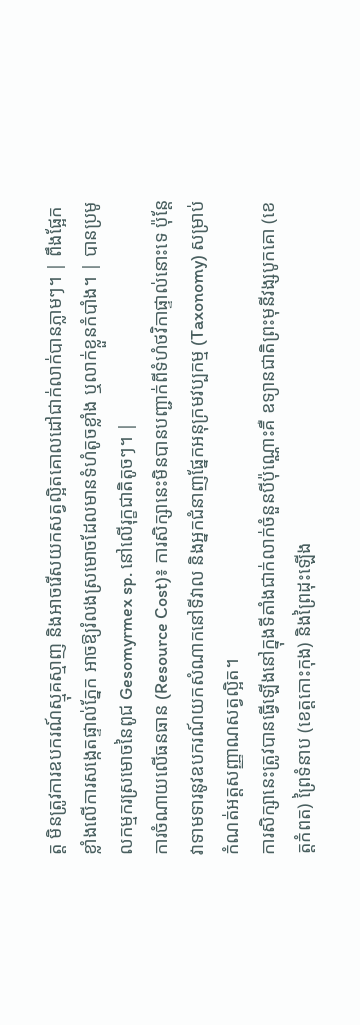ត្ត មិនត្រូវការឧបករណ៍ស្មុគស្មាញ និងអាចរើសយកសត្វល្អិតគោលដៅជាក់លាក់បានភ្លាមៗ។ | ពឹងផ្អែកខ្លាំងលើការសង្កេតផ្ទាល់ភ្នែក អាចឱ្យរំលងស្រមោចដែលមានទំហំតូចខ្លាំង ឬលាក់ខ្លួនកំបាំង។ | បានប្រមូលកម្មករស្រមោចនៃពូជ Gesomyrmex sp. នៅលើរុក្ខជាតិតូចៗ។ |
ការចំណាយលើធនធាន (Resource Cost)៖ ការសិក្សានេះមិនបានបញ្ជាក់ពីទំហំថវិកាផ្ទាល់នោះទេ ប៉ុន្តែវាទាមទារនូវឧបករណ៍យកសំណាកនៅទីវាល និងអ្នកជំនាញផ្នែកអនុក្រមវប្បកម្ម (Taxonomy) សម្រាប់កំណត់អត្តសញ្ញាណសត្វល្អិត។
ការសិក្សានេះត្រូវបានធ្វើឡើងនៅក្នុងទីតាំងជាក់លាក់ចំនួនបីប៉ុណ្ណោះគឺ ឧទ្យានជាតិព្រះមុនីវង្សបូកគោ (ខេត្តកំពត) ព្រៃទំនាប (ខេត្តកោះកុង) និងព្រៃដុះឡើង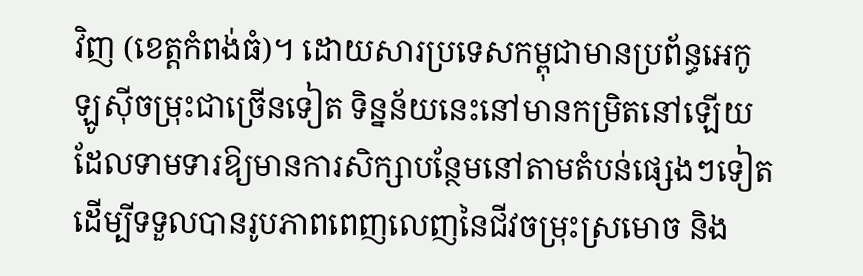វិញ (ខេត្តកំពង់ធំ)។ ដោយសារប្រទេសកម្ពុជាមានប្រព័ន្ធអេកូឡូស៊ីចម្រុះជាច្រើនទៀត ទិន្នន័យនេះនៅមានកម្រិតនៅឡើយ ដែលទាមទារឱ្យមានការសិក្សាបន្ថែមនៅតាមតំបន់ផ្សេងៗទៀត ដើម្បីទទួលបានរូបភាពពេញលេញនៃជីវចម្រុះស្រមោច និង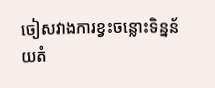ចៀសវាងការខ្វះចន្លោះទិន្នន័យតំ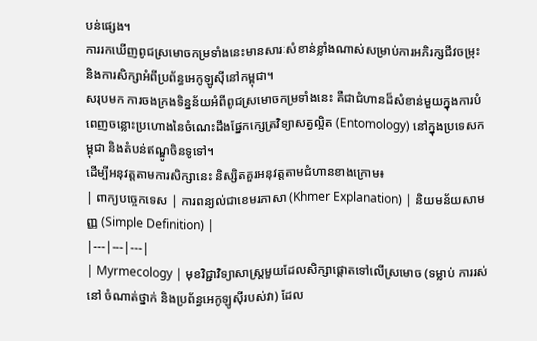បន់ផ្សេង។
ការរកឃើញពូជស្រមោចកម្រទាំងនេះមានសារៈសំខាន់ខ្លាំងណាស់សម្រាប់ការអភិរក្សជីវចម្រុះ និងការសិក្សាអំពីប្រព័ន្ធអេកូឡូស៊ីនៅកម្ពុជា។
សរុបមក ការចងក្រងទិន្នន័យអំពីពូជស្រមោចកម្រទាំងនេះ គឺជាជំហានដ៏សំខាន់មួយក្នុងការបំពេញចន្លោះប្រហោងនៃចំណេះដឹងផ្នែកក្សេត្រវិទ្យាសត្វល្អិត (Entomology) នៅក្នុងប្រទេសកម្ពុជា និងតំបន់ឥណ្ឌូចិនទូទៅ។
ដើម្បីអនុវត្តតាមការសិក្សានេះ និស្សិតគួរអនុវត្តតាមជំហានខាងក្រោម៖
| ពាក្យបច្ចេកទេស | ការពន្យល់ជាខេមរភាសា (Khmer Explanation) | និយមន័យសាមញ្ញ (Simple Definition) |
|---|---|---|
| Myrmecology | មុខវិជ្ជាវិទ្យាសាស្ត្រមួយដែលសិក្សាផ្តោតទៅលើស្រមោច (ទម្លាប់ ការរស់នៅ ចំណាត់ថ្នាក់ និងប្រព័ន្ធអេកូឡូស៊ីរបស់វា) ដែល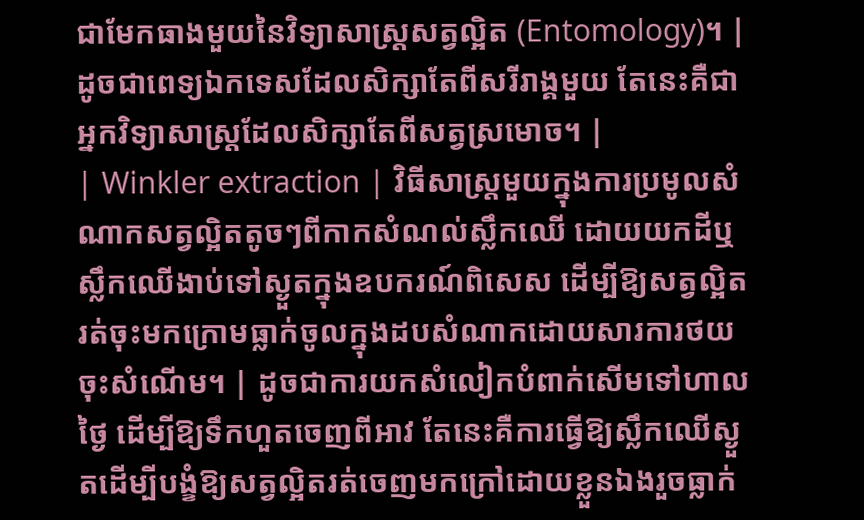ជាមែកធាងមួយនៃវិទ្យាសាស្ត្រសត្វល្អិត (Entomology)។ | ដូចជាពេទ្យឯកទេសដែលសិក្សាតែពីសរីរាង្គមួយ តែនេះគឺជាអ្នកវិទ្យាសាស្ត្រដែលសិក្សាតែពីសត្វស្រមោច។ |
| Winkler extraction | វិធីសាស្ត្រមួយក្នុងការប្រមូលសំណាកសត្វល្អិតតូចៗពីកាកសំណល់ស្លឹកឈើ ដោយយកដីឬស្លឹកឈើងាប់ទៅស្ងួតក្នុងឧបករណ៍ពិសេស ដើម្បីឱ្យសត្វល្អិតរត់ចុះមកក្រោមធ្លាក់ចូលក្នុងដបសំណាកដោយសារការថយចុះសំណើម។ | ដូចជាការយកសំលៀកបំពាក់សើមទៅហាលថ្ងៃ ដើម្បីឱ្យទឹកហួតចេញពីអាវ តែនេះគឺការធ្វើឱ្យស្លឹកឈើស្ងួតដើម្បីបង្ខំឱ្យសត្វល្អិតរត់ចេញមកក្រៅដោយខ្លួនឯងរួចធ្លាក់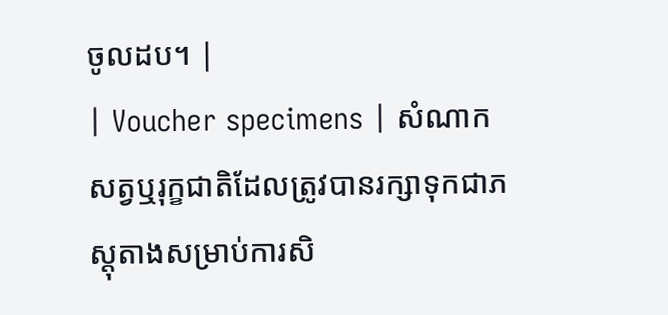ចូលដប។ |
| Voucher specimens | សំណាកសត្វឬរុក្ខជាតិដែលត្រូវបានរក្សាទុកជាភស្តុតាងសម្រាប់ការសិ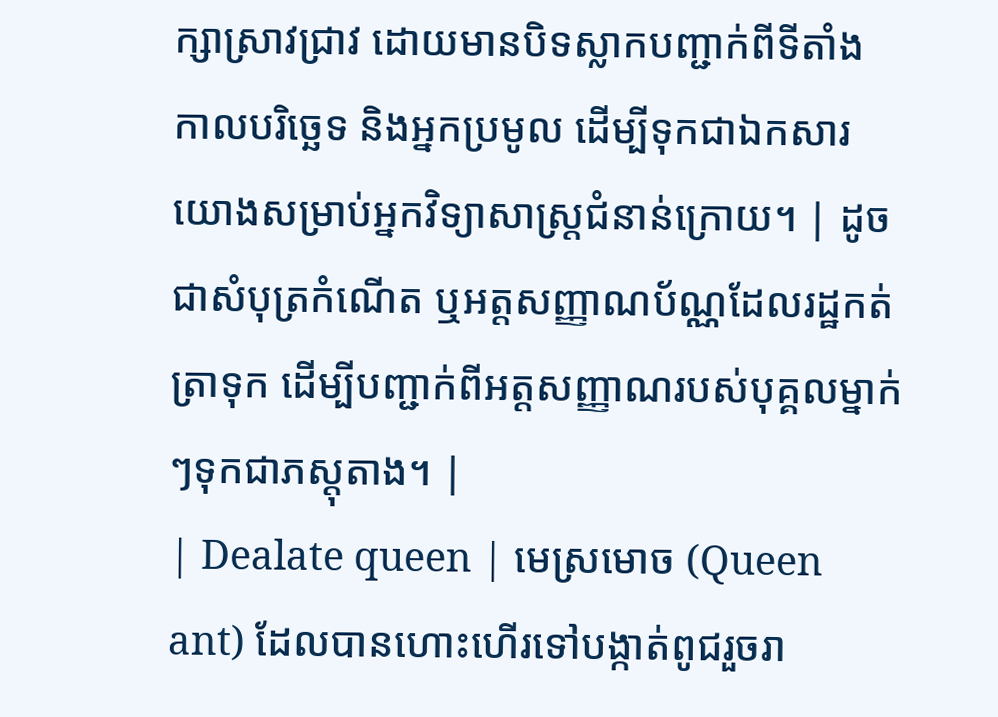ក្សាស្រាវជ្រាវ ដោយមានបិទស្លាកបញ្ជាក់ពីទីតាំង កាលបរិច្ឆេទ និងអ្នកប្រមូល ដើម្បីទុកជាឯកសារយោងសម្រាប់អ្នកវិទ្យាសាស្ត្រជំនាន់ក្រោយ។ | ដូចជាសំបុត្រកំណើត ឬអត្តសញ្ញាណប័ណ្ណដែលរដ្ឋកត់ត្រាទុក ដើម្បីបញ្ជាក់ពីអត្តសញ្ញាណរបស់បុគ្គលម្នាក់ៗទុកជាភស្តុតាង។ |
| Dealate queen | មេស្រមោច (Queen ant) ដែលបានហោះហើរទៅបង្កាត់ពូជរួចរា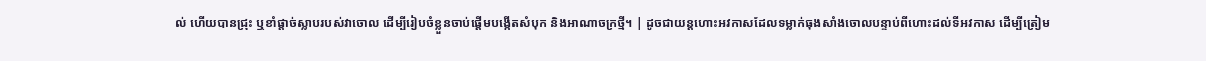ល់ ហើយបានជ្រុះ ឬខាំផ្តាច់ស្លាបរបស់វាចោល ដើម្បីរៀបចំខ្លួនចាប់ផ្តើមបង្កើតសំបុក និងអាណាចក្រថ្មី។ | ដូចជាយន្តហោះអវកាសដែលទម្លាក់ធុងសាំងចោលបន្ទាប់ពីហោះដល់ទីអវកាស ដើម្បីត្រៀម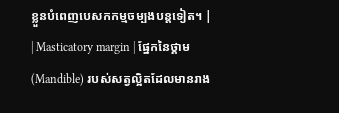ខ្លួនបំពេញបេសកកម្មចម្បងបន្តទៀត។ |
| Masticatory margin | ផ្នែកនៃថ្គាម (Mandible) របស់សត្វល្អិតដែលមានរាង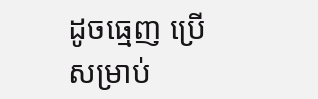ដូចធ្មេញ ប្រើសម្រាប់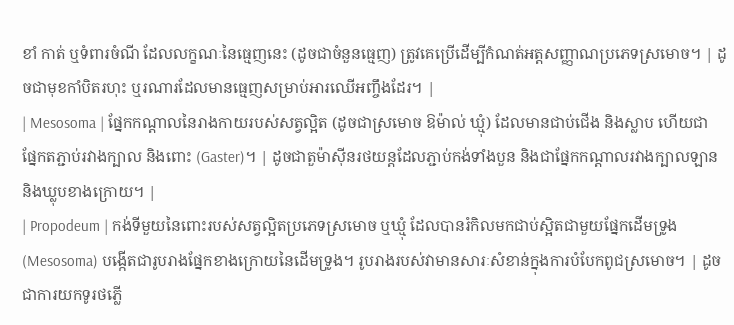ខាំ កាត់ ឬទំពារចំណី ដែលលក្ខណៈនៃធ្មេញនេះ (ដូចជាចំនួនធ្មេញ) ត្រូវគេប្រើដើម្បីកំណត់អត្តសញ្ញាណប្រភេទស្រមោច។ | ដូចជាមុខកាំបិតរហុះ ឬរណារដែលមានធ្មេញសម្រាប់អារឈើអញ្ចឹងដែរ។ |
| Mesosoma | ផ្នែកកណ្តាលនៃរាងកាយរបស់សត្វល្អិត (ដូចជាស្រមោច ឱម៉ាល់ ឃ្មុំ) ដែលមានជាប់ជើង និងស្លាប ហើយជាផ្នែកតភ្ជាប់រវាងក្បាល និងពោះ (Gaster)។ | ដូចជាតួម៉ាស៊ីនរថយន្តដែលភ្ជាប់កង់ទាំងបួន និងជាផ្នែកកណ្តាលរវាងក្បាលឡាន និងឃ្លុបខាងក្រោយ។ |
| Propodeum | កង់ទីមួយនៃពោះរបស់សត្វល្អិតប្រភេទស្រមោច ឬឃ្មុំ ដែលបានរំកិលមកជាប់ស្អិតជាមួយផ្នែកដើមទ្រូង (Mesosoma) បង្កើតជារូបរាងផ្នែកខាងក្រោយនៃដើមទ្រូង។ រូបរាងរបស់វាមានសារៈសំខាន់ក្នុងការបំបែកពូជស្រមោច។ | ដូចជាការយកទូរថភ្លើ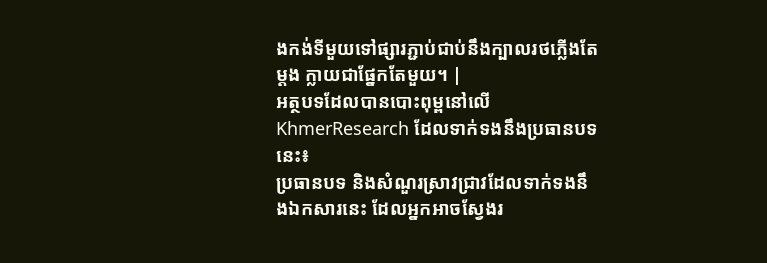ងកង់ទីមួយទៅផ្សារភ្ជាប់ជាប់នឹងក្បាលរថភ្លើងតែម្តង ក្លាយជាផ្នែកតែមួយ។ |
អត្ថបទដែលបានបោះពុម្ពនៅលើ KhmerResearch ដែលទាក់ទងនឹងប្រធានបទនេះ៖
ប្រធានបទ និងសំណួរស្រាវជ្រាវដែលទាក់ទងនឹងឯកសារនេះ ដែលអ្នកអាចស្វែងរ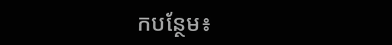កបន្ថែម៖